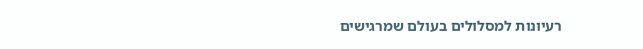רעיונות למסלולים בעולם שמרגישים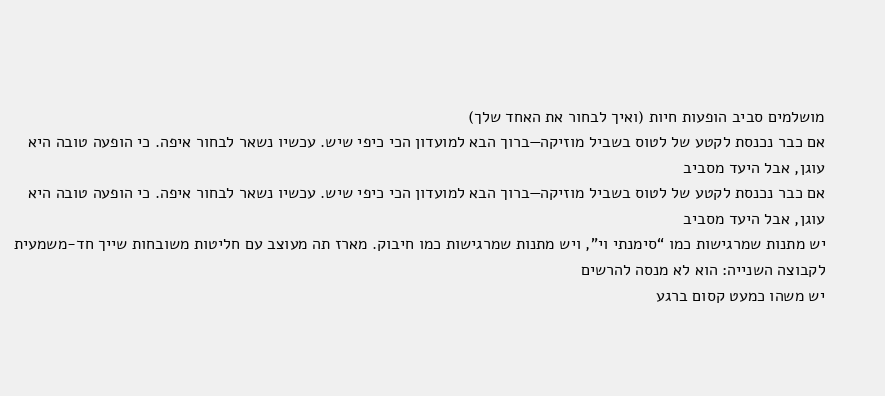מושלמים סביב הופעות חיות (ואיך לבחור את האחד שלך)
אם כבר נכנסת לקטע של לטוס בשביל מוזיקה—ברוך הבא למועדון הכי כיפי שיש. עכשיו נשאר לבחור איפה. כי הופעה טובה היא עוגן, אבל היעד מסביב
אם כבר נכנסת לקטע של לטוס בשביל מוזיקה—ברוך הבא למועדון הכי כיפי שיש. עכשיו נשאר לבחור איפה. כי הופעה טובה היא עוגן, אבל היעד מסביב
יש מתנות שמרגישות כמו “סימנתי וי”, ויש מתנות שמרגישות כמו חיבוק. מארז תה מעוצב עם חליטות משובחות שייך חד-משמעית לקבוצה השנייה: הוא לא מנסה להרשים
יש משהו כמעט קסום ברגע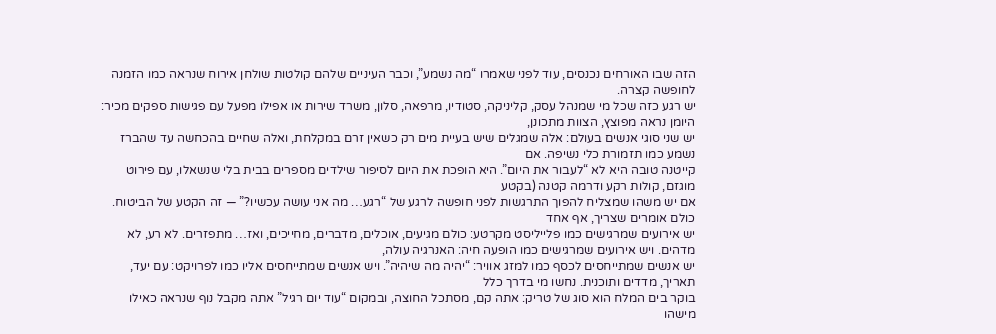הזה שבו האורחים נכנסים, עוד לפני שאמרו “מה נשמע”, וכבר העיניים שלהם קולטות שולחן אירוח שנראה כמו הזמנה לחופשה קצרה.
יש רגע כזה שכל מי שמנהל עסק, קליניקה, סטודיו, מרפאה, סלון, משרד שירות או אפילו מפעל עם פגישות ספקים מכיר: היומן נראה מפוצץ, הצוות מתכונן,
יש שני סוגי אנשים בעולם: אלה שמגלים שיש בעיית מים רק כשאין זרם במקלחת, ואלה שחיים בהכחשה עד שהברז נשמע כמו תזמורת כלי נשיפה. אם
קייטנה טובה היא לא “לעבור את היום”. היא הופכת את היום לסיפור שילדים מספרים בבית בלי שנשאלו, עם פירוט מוגזם, קולות רקע ודרמה קטנה (בקטע
אם יש משהו שמצליח להפוך התרגשות לפני חופשה לרגע של “רגע… מה אני עושה עכשיו?” — זה הקטע של הביטוח. כולם אומרים שצריך, אף אחד
יש אירועים שמרגישים כמו פלייליסט מקרטע: כולם מגיעים, אוכלים, מדברים, מחייכים, ואז… מתפזרים. לא רע, לא מדהים. ויש אירועים שמרגישים כמו הופעה חיה: האנרגיה עולה,
יש אנשים שמתייחסים לכסף כמו למזג אוויר: “יהיה מה שיהיה”. ויש אנשים שמתייחסים אליו כמו לפרויקט: עם יעד, תאריך, מדדים ותוכנית. נחשו מי בדרך כלל
בוקר בים המלח הוא סוג של טריק: אתה קם, מסתכל החוצה, ובמקום “עוד יום רגיל” אתה מקבל נוף שנראה כאילו מישהו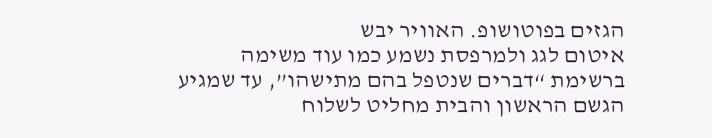הגזים בפוטושופ. האוויר יבש
איטום לגג ולמרפסת נשמע כמו עוד משימה ברשימת “דברים שנטפל בהם מתישהו”, עד שמגיע הגשם הראשון והבית מחליט לשלוח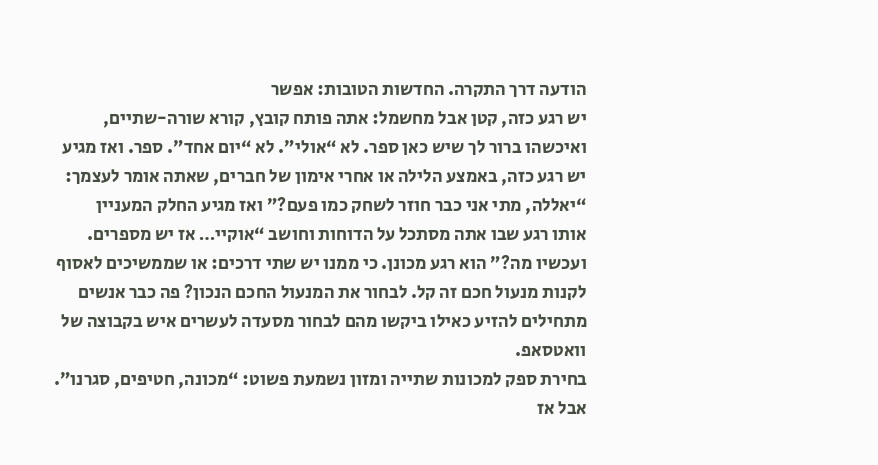הודעה דרך התקרה. החדשות הטובות: אפשר
יש רגע כזה, קטן אבל מחשמל: אתה פותח קובץ, קורא שורה-שתיים, ואיכשהו ברור לך שיש כאן ספר. לא “אולי”. לא “יום אחד”. ספר. ואז מגיע
יש רגע כזה, באמצע הלילה או אחרי אימון של חברים, שאתה אומר לעצמך: “יאללה, מתי אני כבר חוזר לשחק כמו פעם?” ואז מגיע החלק המעניין
אותו רגע שבו אתה מסתכל על הדוחות וחושב “אוקיי… אז יש מספרים. ועכשיו מה?” הוא רגע מכונן. כי ממנו יש שתי דרכים: או שממשיכים לאסוף
לקנות מנעול חכם זה קל. לבחור את המנעול החכם הנכון? פה כבר אנשים מתחילים להזיע כאילו ביקשו מהם לבחור מסעדה לעשרים איש בקבוצה של וואטסאפ.
בחירת ספק למכונות שתייה ומזון נשמעת פשוט: “מכונה, חטיפים, סגרנו”. אבל אז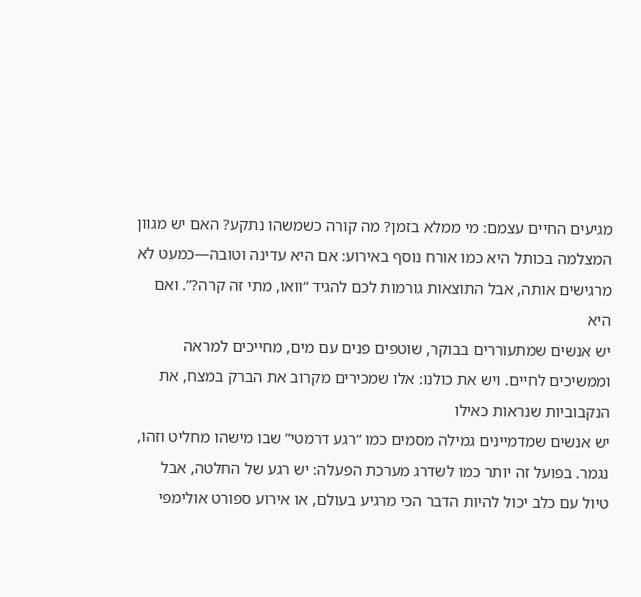מגיעים החיים עצמם: מי ממלא בזמן? מה קורה כשמשהו נתקע? האם יש מגוון
המצלמה בכותל היא כמו אורח נוסף באירוע: אם היא עדינה וטובה—כמעט לא מרגישים אותה, אבל התוצאות גורמות לכם להגיד “וואו, מתי זה קרה?”. ואם היא
יש אנשים שמתעוררים בבוקר, שוטפים פנים עם מים, מחייכים למראה וממשיכים לחיים. ויש את כולנו: אלו שמכירים מקרוב את הברק במצח, את הנקבוביות שנראות כאילו
יש אנשים שמדמיינים גמילה מסמים כמו “רגע דרמטי” שבו מישהו מחליט וזהו, נגמר. בפועל זה יותר כמו לשדרג מערכת הפעלה: יש רגע של החלטה, אבל
טיול עם כלב יכול להיות הדבר הכי מרגיע בעולם, או אירוע ספורט אולימפי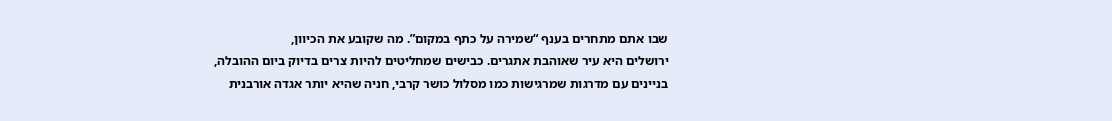שבו אתם מתחרים בענף “שמירה על כתף במקום”. מה שקובע את הכיוון,
ירושלים היא עיר שאוהבת אתגרים. כבישים שמחליטים להיות צרים בדיוק ביום ההובלה, בניינים עם מדרגות שמרגישות כמו מסלול כושר קרבי, חניה שהיא יותר אגדה אורבנית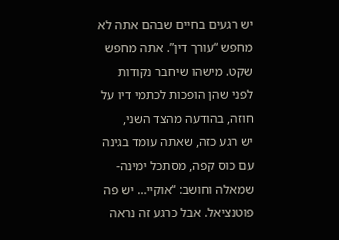יש רגעים בחיים שבהם אתה לא מחפש “עורך דין”. אתה מחפש שקט. מישהו שיחבר נקודות לפני שהן הופכות לכתמי דיו על חוזה, בהודעה מהצד השני,
יש רגע כזה, שאתה עומד בגינה עם כוס קפה, מסתכל ימינה-שמאלה וחושב: “אוקיי… יש פה פוטנציאל. אבל כרגע זה נראה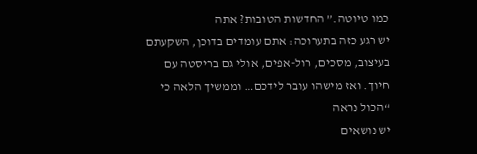כמו טיוטה.” החדשות הטובות? אתה
יש רגע כזה בתערוכה: אתם עומדים בדוכן, השקעתם בעיצוב, מסכים, רול-אפים, אולי גם בריסטה עם חיוך. ואז מישהו עובר לידכם… וממשיך הלאה כי “הכול נראה
יש נושאים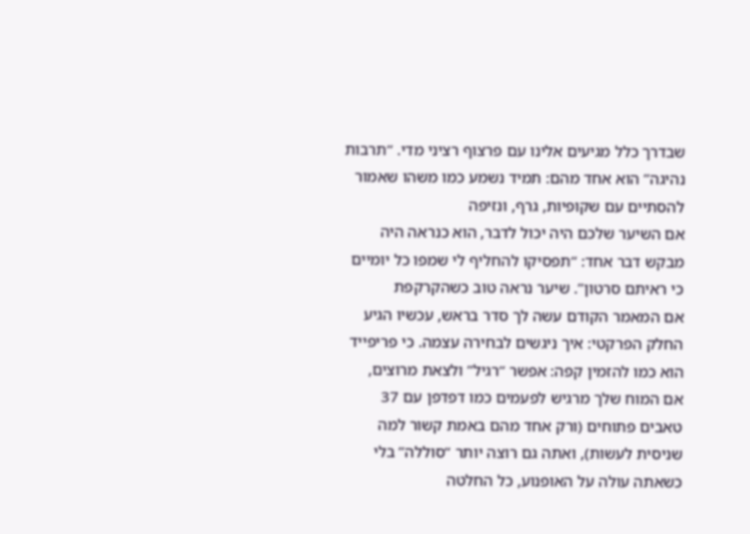שבדרך כלל מגיעים אלינו עם פרצוף רציני מדי. “תרבות נהיגה” הוא אחד מהם: תמיד נשמע כמו משהו שאמור להסתיים עם שקופיות, גרף, ונזיפה
אם השיער שלכם היה יכול לדבר, הוא כנראה היה מבקש דבר אחד: “תפסיקו להחליף לי שמפו כל יומיים כי ראיתם סרטון”. שיער נראה טוב כשהקרקפת
אם המאמר הקודם עשה לך סדר בראש, עכשיו הגיע החלק הפרקטי: איך ניגשים לבחירה עצמה. כי פריפייד הוא כמו להזמין קפה: אפשר “רגיל” ולצאת מרוצים,
אם המוח שלך מרגיש לפעמים כמו דפדפן עם 37 טאבים פתוחים (ורק אחד מהם באמת קשור למה שניסית לעשות), ואתה גם רוצה יותר “סוללה” בלי
כשאתה עולה על האופנוע, כל החלטה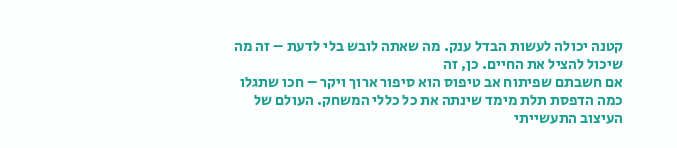קטנה יכולה לעשות הבדל ענק. מה שאתה לובש בלי לדעת – זה מה שיכול להציל את החיים. כן, זה
אם חשבתם שפיתוח אב טיפוס הוא סיפור ארוך ויקר – חכו שתגלו כמה הדפסת תלת מימד שינתה את כל כללי המשחק. העולם של העיצוב התעשייתי